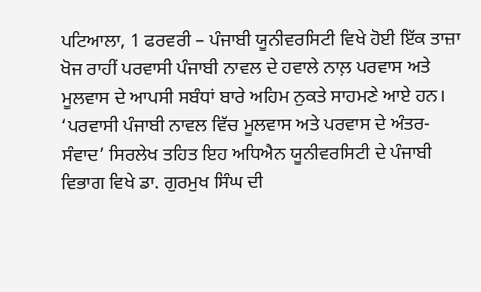ਪਟਿਆਲਾ, 1 ਫਰਵਰੀ – ਪੰਜਾਬੀ ਯੂਨੀਵਰਸਿਟੀ ਵਿਖੇ ਹੋਈ ਇੱਕ ਤਾਜ਼ਾ ਖੋਜ ਰਾਹੀਂ ਪਰਵਾਸੀ ਪੰਜਾਬੀ ਨਾਵਲ ਦੇ ਹਵਾਲੇ ਨਾਲ਼ ਪਰਵਾਸ ਅਤੇ ਮੂਲਵਾਸ ਦੇ ਆਪਸੀ ਸਬੰਧਾਂ ਬਾਰੇ ਅਹਿਮ ਨੁਕਤੇ ਸਾਹਮਣੇ ਆਏ ਹਨ।
‘ਪਰਵਾਸੀ ਪੰਜਾਬੀ ਨਾਵਲ ਵਿੱਚ ਮੂਲਵਾਸ ਅਤੇ ਪਰਵਾਸ ਦੇ ਅੰਤਰ-ਸੰਵਾਦ’ ਸਿਰਲੇਖ ਤਹਿਤ ਇਹ ਅਧਿਐਨ ਯੂਨੀਵਰਸਿਟੀ ਦੇ ਪੰਜਾਬੀ ਵਿਭਾਗ ਵਿਖੇ ਡਾ. ਗੁਰਮੁਖ ਸਿੰਘ ਦੀ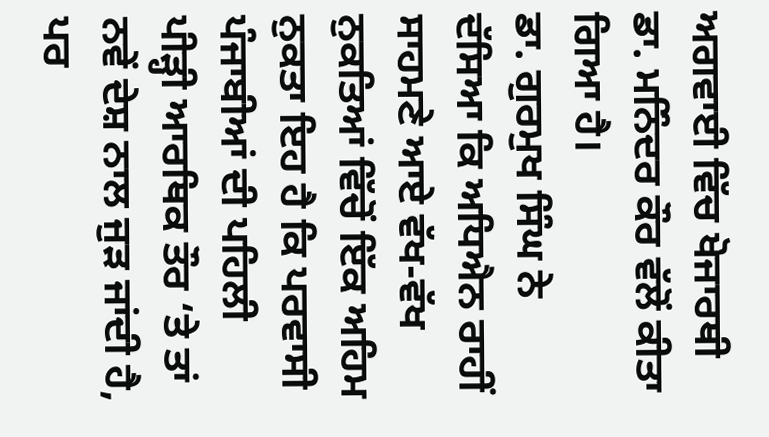ਅਗਵਾਈ ਵਿੱਚ ਖੋਜਾਰਥੀ ਡਾ. ਮਨਿੰਦਰ ਕੌਰ ਵੱਲੋਂ ਕੀਤਾ ਗਿਆ ਹੈ।
ਡਾ. ਗੁਰਮੁਖ ਸਿੰਘ ਨੇ ਦੱਸਿਆ ਕਿ ਅਧਿਐਨ ਰਾਹੀਂ ਸਾਹਮਣੇ ਆਏ ਵੱਖ-ਵੱਖ ਨੁਕਤਿਆਂ ਵਿੱਚੋਂ ਇੱਕ ਅਹਿਮ ਨੁਕਤਾ ਇਹ ਹੈ ਕਿ ਪਰਵਾਸੀ ਪੰਜਾਬੀਆਂ ਦੀ ਪਹਿਲੀ ਪੀੜ੍ਹੀ ਆਰਥਿਕ ਤੌਰ ‘ਤੇ ਤਾਂ ਨਵੇਂ ਦੇਸ਼ ਨਾਲ ਜੁੜ ਜਾਂਦੀ ਹੈ, ਪਰ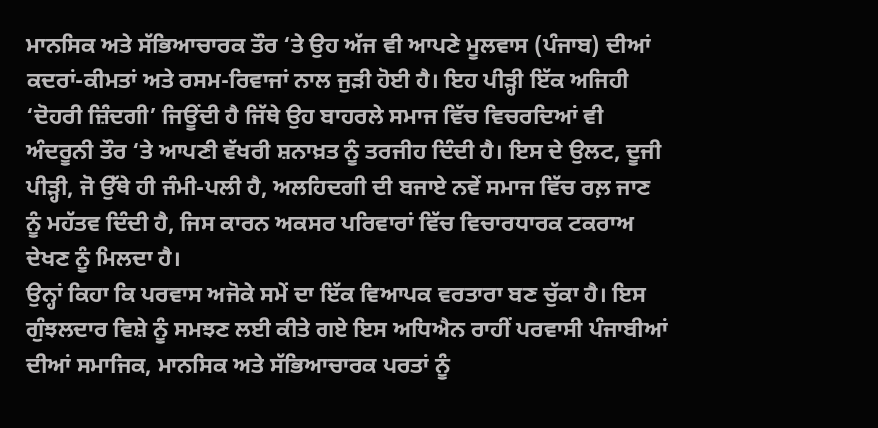ਮਾਨਸਿਕ ਅਤੇ ਸੱਭਿਆਚਾਰਕ ਤੌਰ ‘ਤੇ ਉਹ ਅੱਜ ਵੀ ਆਪਣੇ ਮੂਲਵਾਸ (ਪੰਜਾਬ) ਦੀਆਂ ਕਦਰਾਂ-ਕੀਮਤਾਂ ਅਤੇ ਰਸਮ-ਰਿਵਾਜਾਂ ਨਾਲ ਜੁੜੀ ਹੋਈ ਹੈ। ਇਹ ਪੀੜ੍ਹੀ ਇੱਕ ਅਜਿਹੀ ‘ਦੋਹਰੀ ਜ਼ਿੰਦਗੀ’ ਜਿਊਂਦੀ ਹੈ ਜਿੱਥੇ ਉਹ ਬਾਹਰਲੇ ਸਮਾਜ ਵਿੱਚ ਵਿਚਰਦਿਆਂ ਵੀ ਅੰਦਰੂਨੀ ਤੌਰ ‘ਤੇ ਆਪਣੀ ਵੱਖਰੀ ਸ਼ਨਾਖ਼ਤ ਨੂੰ ਤਰਜੀਹ ਦਿੰਦੀ ਹੈ। ਇਸ ਦੇ ਉਲਟ, ਦੂਜੀ ਪੀੜ੍ਹੀ, ਜੋ ਉੱਥੇ ਹੀ ਜੰਮੀ-ਪਲੀ ਹੈ, ਅਲਹਿਦਗੀ ਦੀ ਬਜਾਏ ਨਵੇਂ ਸਮਾਜ ਵਿੱਚ ਰਲ਼ ਜਾਣ ਨੂੰ ਮਹੱਤਵ ਦਿੰਦੀ ਹੈ, ਜਿਸ ਕਾਰਨ ਅਕਸਰ ਪਰਿਵਾਰਾਂ ਵਿੱਚ ਵਿਚਾਰਧਾਰਕ ਟਕਰਾਅ ਦੇਖਣ ਨੂੰ ਮਿਲਦਾ ਹੈ।
ਉਨ੍ਹਾਂ ਕਿਹਾ ਕਿ ਪਰਵਾਸ ਅਜੋਕੇ ਸਮੇਂ ਦਾ ਇੱਕ ਵਿਆਪਕ ਵਰਤਾਰਾ ਬਣ ਚੁੱਕਾ ਹੈ। ਇਸ ਗੁੰਝਲਦਾਰ ਵਿਸ਼ੇ ਨੂੰ ਸਮਝਣ ਲਈ ਕੀਤੇ ਗਏ ਇਸ ਅਧਿਐਨ ਰਾਹੀਂ ਪਰਵਾਸੀ ਪੰਜਾਬੀਆਂ ਦੀਆਂ ਸਮਾਜਿਕ, ਮਾਨਸਿਕ ਅਤੇ ਸੱਭਿਆਚਾਰਕ ਪਰਤਾਂ ਨੂੰ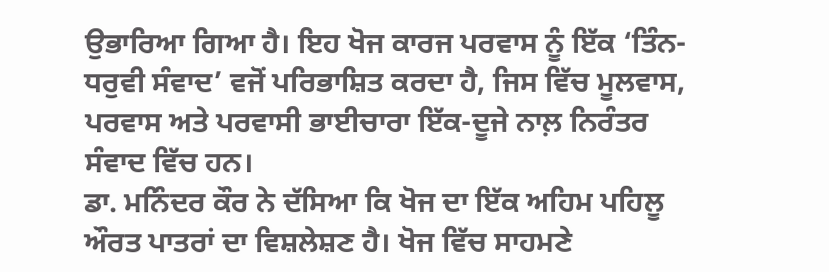ਉਭਾਰਿਆ ਗਿਆ ਹੈ। ਇਹ ਖੋਜ ਕਾਰਜ ਪਰਵਾਸ ਨੂੰ ਇੱਕ ‘ਤਿੰਨ-ਧਰੁਵੀ ਸੰਵਾਦ’ ਵਜੋਂ ਪਰਿਭਾਸ਼ਿਤ ਕਰਦਾ ਹੈ, ਜਿਸ ਵਿੱਚ ਮੂਲਵਾਸ, ਪਰਵਾਸ ਅਤੇ ਪਰਵਾਸੀ ਭਾਈਚਾਰਾ ਇੱਕ-ਦੂਜੇ ਨਾਲ਼ ਨਿਰੰਤਰ ਸੰਵਾਦ ਵਿੱਚ ਹਨ।
ਡਾ. ਮਨਿੰਦਰ ਕੌਰ ਨੇ ਦੱਸਿਆ ਕਿ ਖੋਜ ਦਾ ਇੱਕ ਅਹਿਮ ਪਹਿਲੂ ਔਰਤ ਪਾਤਰਾਂ ਦਾ ਵਿਸ਼ਲੇਸ਼ਣ ਹੈ। ਖੋਜ ਵਿੱਚ ਸਾਹਮਣੇ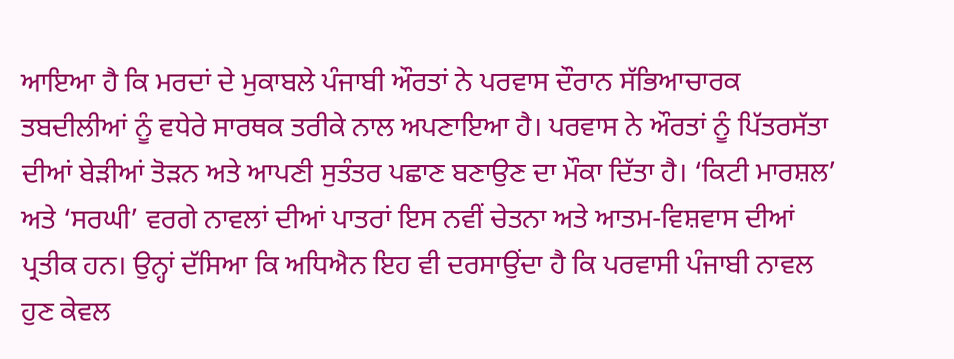ਆਇਆ ਹੈ ਕਿ ਮਰਦਾਂ ਦੇ ਮੁਕਾਬਲੇ ਪੰਜਾਬੀ ਔਰਤਾਂ ਨੇ ਪਰਵਾਸ ਦੌਰਾਨ ਸੱਭਿਆਚਾਰਕ ਤਬਦੀਲੀਆਂ ਨੂੰ ਵਧੇਰੇ ਸਾਰਥਕ ਤਰੀਕੇ ਨਾਲ ਅਪਣਾਇਆ ਹੈ। ਪਰਵਾਸ ਨੇ ਔਰਤਾਂ ਨੂੰ ਪਿੱਤਰਸੱਤਾ ਦੀਆਂ ਬੇੜੀਆਂ ਤੋੜਨ ਅਤੇ ਆਪਣੀ ਸੁਤੰਤਰ ਪਛਾਣ ਬਣਾਉਣ ਦਾ ਮੌਕਾ ਦਿੱਤਾ ਹੈ। ‘ਕਿਟੀ ਮਾਰਸ਼ਲ’ ਅਤੇ ‘ਸਰਘੀ’ ਵਰਗੇ ਨਾਵਲਾਂ ਦੀਆਂ ਪਾਤਰਾਂ ਇਸ ਨਵੀਂ ਚੇਤਨਾ ਅਤੇ ਆਤਮ-ਵਿਸ਼ਵਾਸ ਦੀਆਂ ਪ੍ਰਤੀਕ ਹਨ। ਉਨ੍ਹਾਂ ਦੱਸਿਆ ਕਿ ਅਧਿਐਨ ਇਹ ਵੀ ਦਰਸਾਉਂਦਾ ਹੈ ਕਿ ਪਰਵਾਸੀ ਪੰਜਾਬੀ ਨਾਵਲ ਹੁਣ ਕੇਵਲ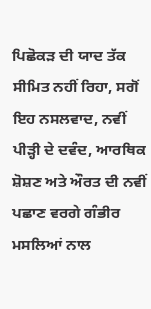ਪਿਛੋਕੜ ਦੀ ਯਾਦ ਤੱਕ ਸੀਮਿਤ ਨਹੀਂ ਰਿਹਾ, ਸਗੋਂ ਇਹ ਨਸਲਵਾਦ, ਨਵੀਂ ਪੀੜ੍ਹੀ ਦੇ ਦਵੰਦ, ਆਰਥਿਕ ਸ਼ੋਸ਼ਣ ਅਤੇ ਔਰਤ ਦੀ ਨਵੀਂ ਪਛਾਣ ਵਰਗੇ ਗੰਭੀਰ ਮਸਲਿਆਂ ਨਾਲ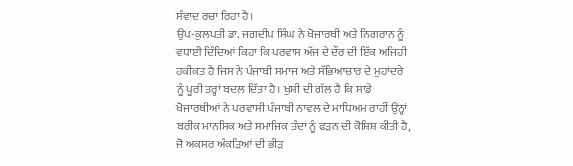ਸੰਵਾਦ ਰਚਾ ਰਿਹਾ ਹੈ।
ਉਪ-ਕੁਲਪਤੀ ਡਾ. ਜਗਦੀਪ ਸਿੰਘ ਨੇ ਖੋਜਾਰਥੀ ਅਤੇ ਨਿਗਰਾਨ ਨੂੰ ਵਧਾਈ ਦਿੰਦਿਆਂ ਕਿਹਾ ਕਿ ਪਰਵਾਸ ਅੱਜ ਦੇ ਦੌਰ ਦੀ ਇੱਕ ਅਜਿਹੀ ਹਕੀਕਤ ਹੈ ਜਿਸ ਨੇ ਪੰਜਾਬੀ ਸਮਾਜ ਅਤੇ ਸੱਭਿਆਚਾਰ ਦੇ ਮੁਹਾਂਦਰੇ ਨੂੰ ਪੂਰੀ ਤਰ੍ਹਾਂ ਬਦਲ ਦਿੱਤਾ ਹੈ। ਖੁਸ਼ੀ ਦੀ ਗੱਲ ਹੈ ਕਿ ਸਾਡੇ ਖੋਜਾਰਥੀਆਂ ਨੇ ਪਰਵਾਸੀ ਪੰਜਾਬੀ ਨਾਵਲ ਦੇ ਮਾਧਿਅਮ ਰਾਹੀਂ ਉਨ੍ਹਾਂ ਬਰੀਕ ਮਾਨਸਿਕ ਅਤੇ ਸਮਾਜਿਕ ਤੰਦਾਂ ਨੂੰ ਫੜਨ ਦੀ ਕੋਸ਼ਿਸ਼ ਕੀਤੀ ਹੈ, ਜੋ ਅਕਸਰ ਅੰਕੜਿਆਂ ਦੀ ਭੀੜ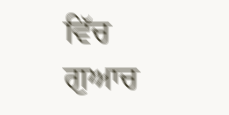ਵਿੱਚ ਗੁਆਚ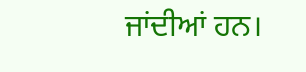ਜਾਂਦੀਆਂ ਹਨ।